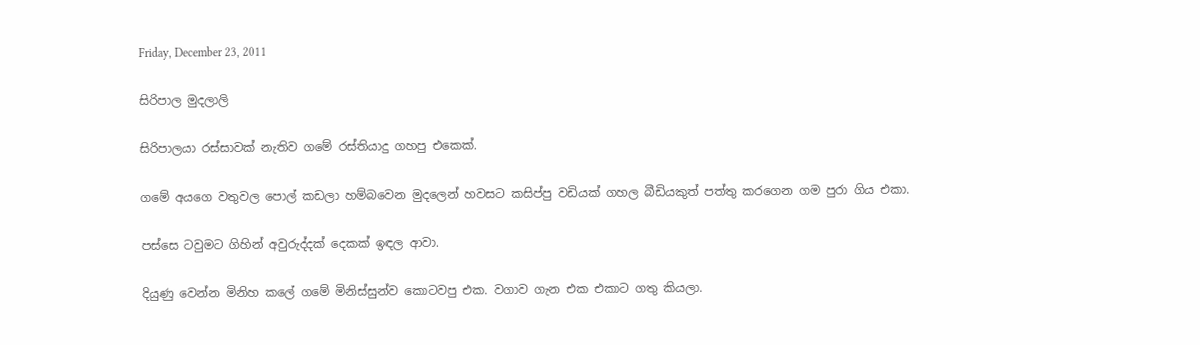Friday, December 23, 2011

සිරිපාල මුදලාලි

සිරිපාලයා රස්සාවක් නැතිව ගමේ රස්තියාදු ගහපු එකෙක්.

ගමේ අයගෙ වතුවල පොල් කඩලා හම්බවෙන මුදලෙන් හවසට කසිප්පු වඩියක් ගහල බීඩියකුත් පත්තු කරගෙන ගම පුරා ගිය එකා.

පස්සෙ ටවුමට ගිහින් අවුරුද්දක් දෙකක් ඉඳල ආවා.

දියුණු වෙන්න මිනිහ කලේ ගමේ මිනිස්සුන්ව කොටවපු එක. වගාව ගැන එක එකාට ගතු කියලා.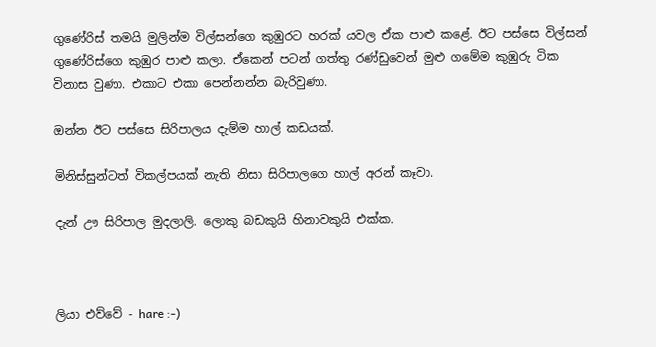ගුණේරිස් තමයි මුලින්ම විල්සන්ගෙ කුඹුරට හරක් යවල ඒක පාළු කළේ. ඊට පස්සෙ විල්සන් ගුණේරිස්ගෙ කුඹුර පාළු කලා. ඒකෙන් පටන් ගත්තු රණ්ඩුවෙන් මුළු ගමේම කුඹුරු ටික විනාස වුණා. එකාට එකා පෙන්නන්න බැරිවුණා.

ඔන්න ඊට පස්සෙ සිරිපාලය දැම්ම හාල් කඩයක්.

මිනිස්සුන්ටත් විකල්පයක් නැති නිසා සිරිපාලගෙ හාල් අරන් කෑවා.

දැන් ඌ සිරිපාල මුදලාලි. ලොකු බඩකුයි හිනාවකුයි එක්ක.



ලියා එව්වේ - hare :-)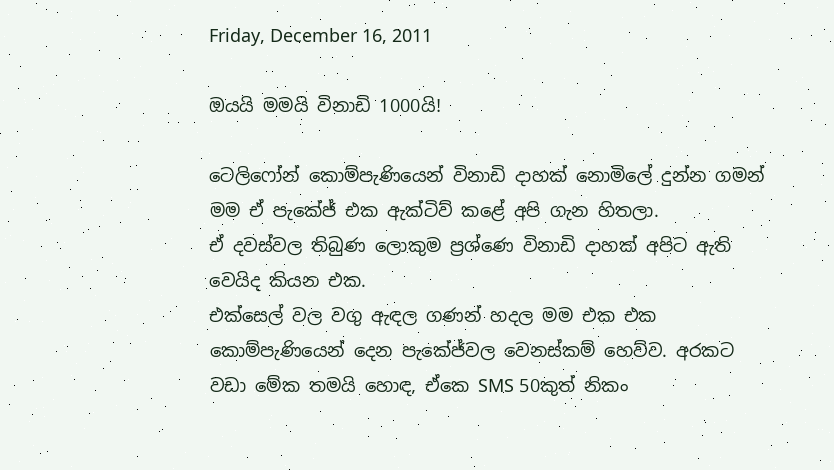Friday, December 16, 2011

ඔයයි මමයි විනාඩි 1000යි!

ටෙලිෆෝන් කොම්පැණියෙන් විනාඩි දාහක් නොමිලේ දුන්න ගමන් මම ඒ පැකේජ් එක ඇක්ටිව් කළේ අපි ගැන හිතලා.
ඒ දවස්වල තිබුණ ලොකුම ප්‍රශ්ණෙ විනාඩි දාහක් අපිට ඇති වෙයිද කියන එක.
එක්සෙල් වල වගු ඇඳල ගණන් හදල මම එක එක කොම්පැණියෙන් දෙන පැකේජ්වල වෙනස්කම් හෙව්ව. අරකට වඩා මේක තමයි හොඳ, ඒකෙ SMS 50කුත් නිකං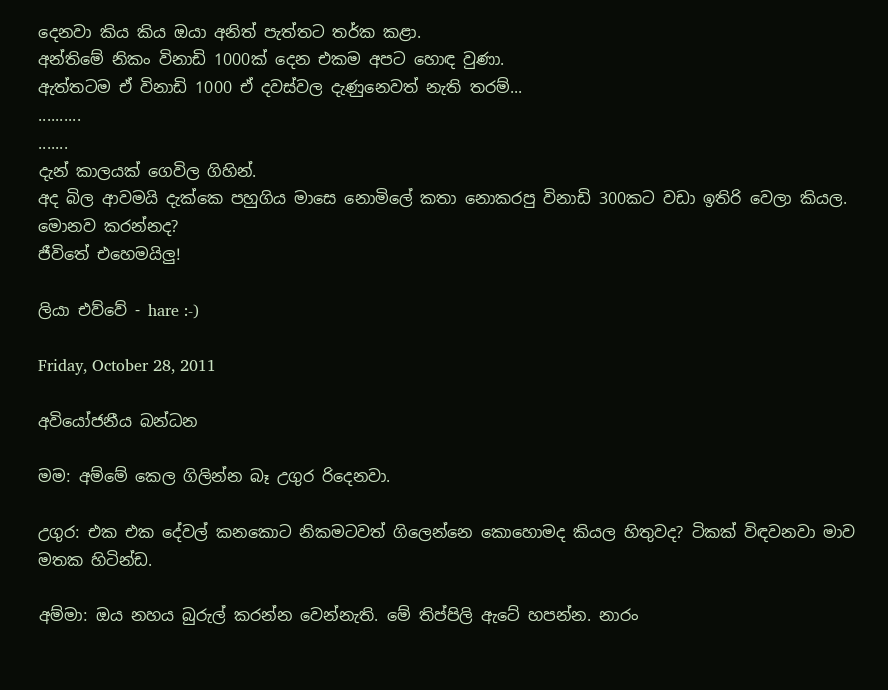දෙනවා කිය කිය ඔයා අනිත් පැත්තට තර්ක කළා.
අන්තිමේ නිකං විනාඩි 1000ක් දෙන එකම අපට හොඳ වුණා.
ඇත්තටම ඒ විනාඩි 1000 ඒ දවස්වල දැණුනෙවත් නැති තරම්...
..........
.......
දැන් කාලයක් ගෙවිල ගිහින්.
අද බිල ආවමයි දැක්කෙ පහුගිය මාසෙ නොමිලේ කතා නොකරපු විනාඩි 300කට වඩා ඉතිරි වෙලා කියල.
මොනව කරන්නද?
ජීවිතේ එහෙමයිලු!

ලියා එව්වේ - hare :-)

Friday, October 28, 2011

අවියෝජනීය බන්ධන

මම: අම්මේ කෙල ගිලින්න බෑ උගුර රිදෙනවා.

උගුර: එක එක දේවල් කනකොට නිකමටවත් ගිලෙන්නෙ කොහොමද කියල හිතුවද? ටිකක් විඳවනවා මාව මතක හිටින්ඩ.

අම්මා: ඔය නහය බුරුල් කරන්න වෙන්නැති. මේ තිප්පිලි ඇටේ හපන්න. නාරං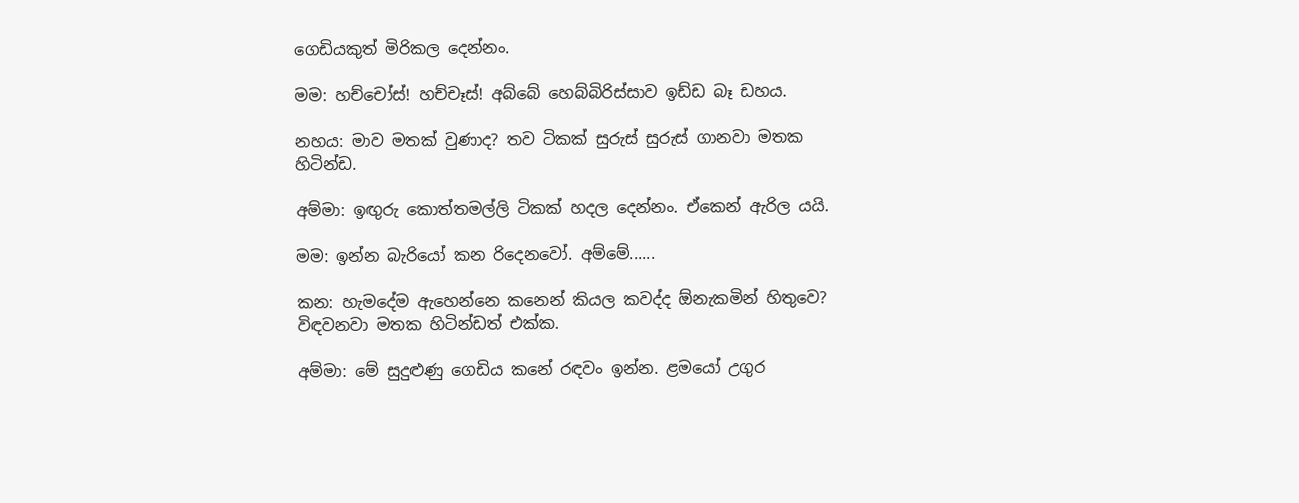ගෙඩියකුත් මිරිකල දෙන්නං.

මම: හච්චෝස්! හච්චෑස්! අබ්බේ හෙබ්බිරිස්සාව ඉඩ්ඩ බෑ ඩහය.

නහය: මාව මතක් වුණාද? තව ටිකක් සුරුස් සුරුස් ගානවා මතක හිටින්ඩ.

අම්මා: ඉඟුරු කොත්තමල්ලි ටිකක් හදල දෙන්නං. ඒකෙන් ඇරිල යයි.

මම: ඉන්න බැරියෝ කන රිදෙනවෝ. අම්මේ......

කන: හැමදේම ඇහෙන්නෙ කනෙන් කියල කවද්ද ඕනැකමින් හිතුවෙ? විඳවනවා මතක හිටින්ඩත් එක්ක.

අම්මා: මේ සුදුළුණු ගෙඩිය කනේ රඳවං ඉන්න. ළමයෝ උගුර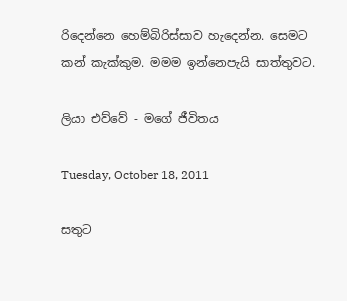රිදෙන්නෙ හෙම්බිරිස්සාව හැදෙන්න. සෙමට කන් කැක්කුම. මමම ඉන්නෙපැයි සාත්තුවට.

ලියා එව්වේ - මගේ ජීවිතය

Tuesday, October 18, 2011

සතුට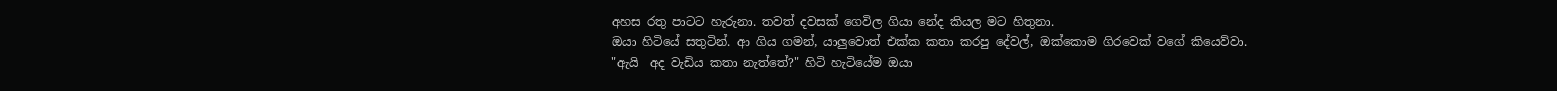අහස රතු පාටට හැරුනා. තවත් දවසක් ගෙවිල ගියා නේද කියල මට හිතුනා.
ඔයා හිටියේ සතුටින්. ආ ගිය ගමන්, යාලුවොත් එක්ක කතා කරපු දේවල්, ඔක්කොම ගිරවෙක් වගේ කියෙව්වා.
"ඇයි  අද වැඩිය කතා නැත්තේ?" හිටි හැටියේම ඔයා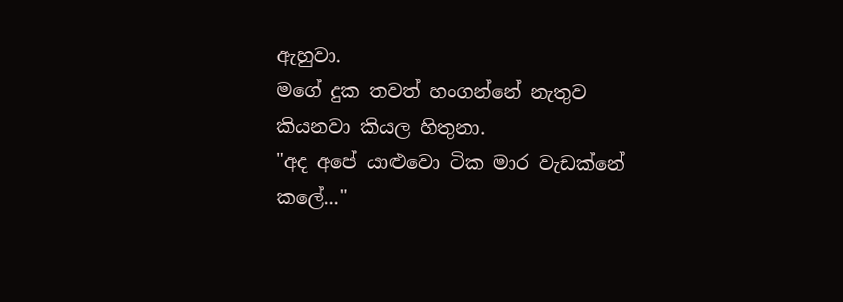ඇහුවා.
මගේ දුක තවත් හංගන්නේ නැතුව කියනවා කියල හිතුනා.
"අද අපේ යාළුවො ටික මාර වැඩක්නේ කලේ..."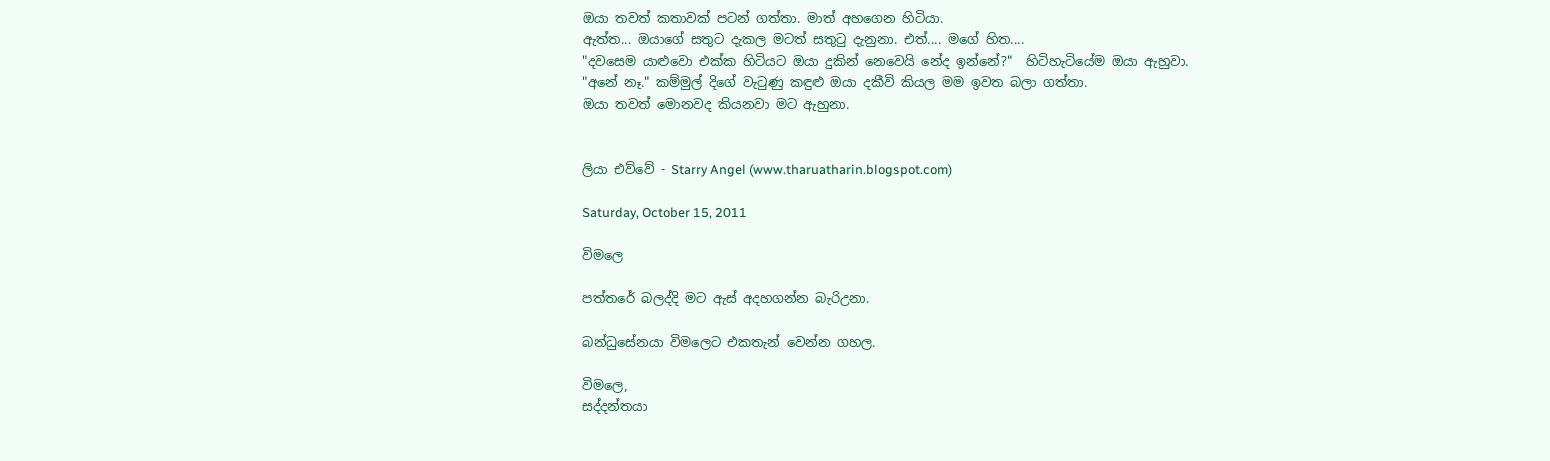ඔයා තවත් කතාවක් පටන් ගත්තා. මාත් අහගෙන හිටියා.
ඇත්ත... ඔයාගේ සතුට දැකල මටත් සතුටු දැනුනා. එත්.... මගේ හිත....
"දවසෙම යාළුවො එක්ක හිටියට ඔයා දුකින් නෙවෙයි නේද ඉන්නේ?"  හිටිහැටියේම ඔයා ඇහුවා.
"අනේ නෑ." කම්මුල් දිගේ වැටුණු කඳුළු ඔයා දකීවි කියල මම ඉවත බලා ගත්තා.
ඔයා තවත් මොනවද කියනවා මට ඇහුනා.


ලියා එව්වේ - Starry Angel (www.tharuatharin.blogspot.com)

Saturday, October 15, 2011

විමලෙ

පත්තරේ බලද්දි මට ඇස් අදහගන්න බැරිඋනා.

බන්ධුසේනයා විමලෙට එකතැන් වෙන්න ගහල.

විමලෙ,
සද්දන්තයා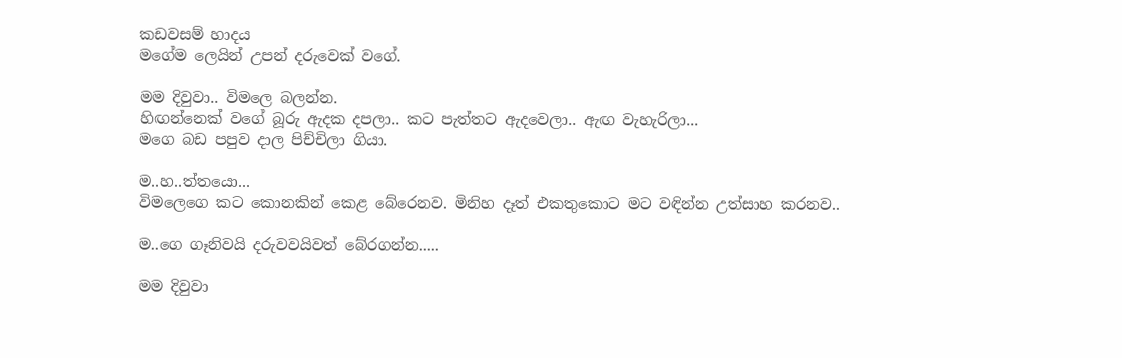කඩවසම් හාදය
මගේම ලෙයින් උපන් දරුවෙක් වගේ.

මම දිවුවා.. විමලෙ බලන්න.
හිඟන්නෙක් වගේ බූරු ඇදක දපලා.. කට පැත්තට ඇදවෙලා.. ඇඟ වැහැරිලා...
මගෙ බඩ පපුව දාල පිච්චිලා ගියා.

ම..හ..ත්තයො...
විමලෙගෙ කට කොනකින් කෙළ බේරෙනව. මිනිහ දෑත් එකතුකොට මට වඳින්න උත්සාහ කරනව..

ම..ගෙ ගෑනිවයි දරුවවයිවත් බේරගන්න.....

මම දිවුවා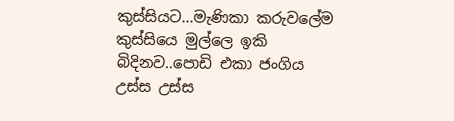කුස්සියට...මැණිකා කරුවලේම කුස්සියෙ මුල්ලෙ ඉකි බිදිනව..පොඩි එකා ජංගිය උස්ස උස්ස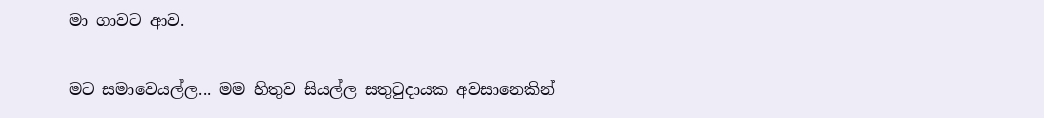මා ගාවට ආව.

මට සමාවෙයල්ල... මම හිතුව සියල්ල සතුටුදායක අවසානෙකින්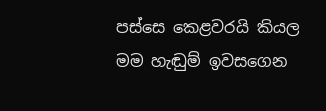පස්සෙ කෙළවරයි කියල
මම හැඬුම් ඉවසගෙන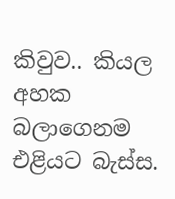කිවුව.. කියල අහක බලාගෙනම එළියට බැස්ස.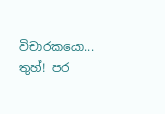විචාරකයො... තුහ්! පර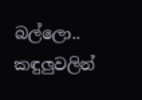බල්ලො..
කඳුලුවලින්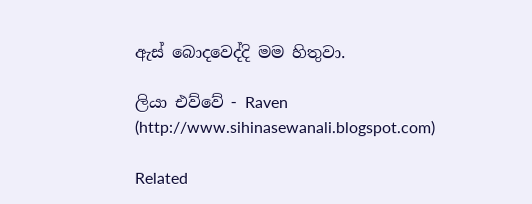ඇස් බොදවෙද්දි මම හිතුවා.

ලියා එව්වේ - Raven (http://www.sihinasewanali.blogspot.com)

Related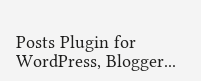Posts Plugin for WordPress, Blogger...